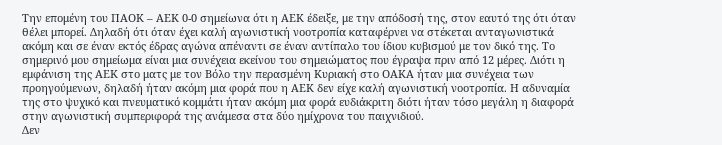Την επομένη του ΠΑΟΚ – ΑΕΚ 0-0 σημείωνα ότι η ΑΕΚ έδειξε, με την απόδοσή της, στον εαυτό της ότι όταν θέλει μπορεί. Δηλαδή ότι όταν έχει καλή αγωνιστική νοοτροπία καταφέρνει να στέκεται ανταγωνιστικά ακόμη και σε έναν εκτός έδρας αγώνα απέναντι σε έναν αντίπαλο του ίδιου κυβισμού με τον δικό της. Το σημερινό μου σημείωμα είναι μια συνέχεια εκείνου του σημειώματος που έγραψα πριν από 12 μέρες. Διότι η εμφάνιση της ΑΕΚ στο ματς με τον Βόλο την περασμένη Κυριακή στο ΟΑΚΑ ήταν μια συνέχεια των προηγούμενων, δηλαδή ήταν ακόμη μια φορά που η ΑΕΚ δεν είχε καλή αγωνιστική νοοτροπία. Η αδυναμία της στο ψυχικό και πνευματικό κομμάτι ήταν ακόμη μια φορά ευδιάκριτη διότι ήταν τόσο μεγάλη η διαφορά στην αγωνιστική συμπεριφορά της ανάμεσα στα δύο ημίχρονα του παιχνιδιού.
Δεν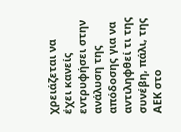χρειάζεται να έχει κανείς εντρυφήσει στην ανάλυση της απόδοσης για να αντιληφθεί τι της συνέβη, πάλι, της ΑΕΚ στο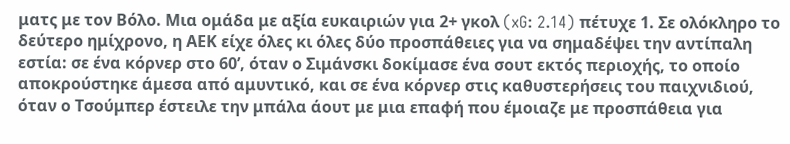ματς με τον Βόλο. Μια ομάδα με αξία ευκαιριών για 2+ γκολ (xG: 2.14) πέτυχε 1. Σε ολόκληρο το δεύτερο ημίχρονο, η ΑΕΚ είχε όλες κι όλες δύο προσπάθειες για να σημαδέψει την αντίπαλη εστία: σε ένα κόρνερ στο 60’, όταν ο Σιμάνσκι δοκίμασε ένα σουτ εκτός περιοχής, το οποίο αποκρούστηκε άμεσα από αμυντικό, και σε ένα κόρνερ στις καθυστερήσεις του παιχνιδιού, όταν ο Τσούμπερ έστειλε την μπάλα άουτ με μια επαφή που έμοιαζε με προσπάθεια για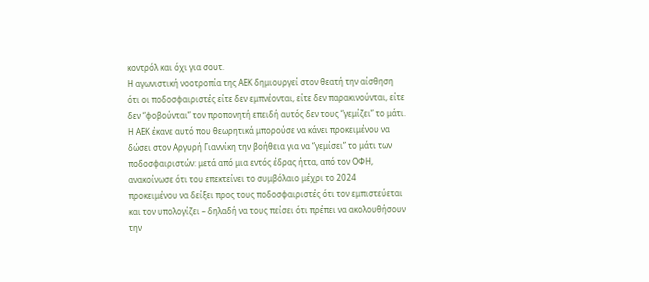κοντρόλ και όχι για σουτ.
Η αγωνιστική νοοτροπία της ΑΕΚ δημιουργεί στον θεατή την αίσθηση ότι οι ποδοσφαιριστές είτε δεν εμπνέονται, είτε δεν παρακινούνται, είτε δεν “φοβούνται” τον προπονητή επειδή αυτός δεν τους “γεμίζει” το μάτι.
Η ΑΕΚ έκανε αυτό που θεωρητικά μπορούσε να κάνει προκειμένου να δώσει στον Αργυρή Γιαννίκη την βοήθεια για να “γεμίσει” το μάτι των ποδοσφαιριστών: μετά από μια εντός έδρας ήττα, από τον ΟΦΗ, ανακοίνωσε ότι του επεκτείνει το συμβόλαιο μέχρι το 2024 προκειμένου να δείξει προς τους ποδοσφαιριστές ότι τον εμπιστεύεται και τον υπολογίζει – δηλαδή να τους πείσει ότι πρέπει να ακολουθήσουν την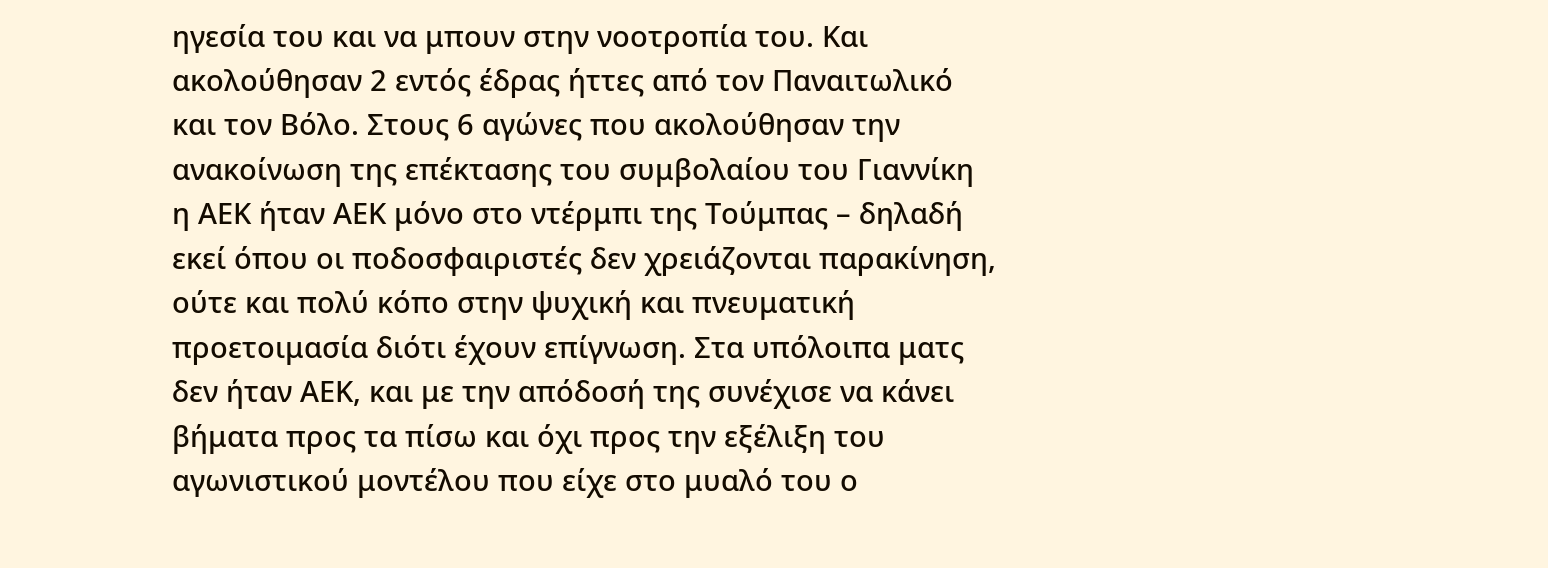ηγεσία του και να μπουν στην νοοτροπία του. Και ακολούθησαν 2 εντός έδρας ήττες από τον Παναιτωλικό και τον Βόλο. Στους 6 αγώνες που ακολούθησαν την ανακοίνωση της επέκτασης του συμβολαίου του Γιαννίκη η ΑΕΚ ήταν ΑΕΚ μόνο στο ντέρμπι της Τούμπας – δηλαδή εκεί όπου οι ποδοσφαιριστές δεν χρειάζονται παρακίνηση, ούτε και πολύ κόπο στην ψυχική και πνευματική προετοιμασία διότι έχουν επίγνωση. Στα υπόλοιπα ματς δεν ήταν ΑΕΚ, και με την απόδοσή της συνέχισε να κάνει βήματα προς τα πίσω και όχι προς την εξέλιξη του αγωνιστικού μοντέλου που είχε στο μυαλό του ο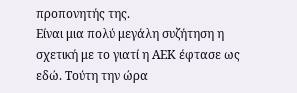προπονητής της.
Είναι μια πολύ μεγάλη συζήτηση η σχετική με το γιατί η ΑΕΚ έφτασε ως εδώ. Τούτη την ώρα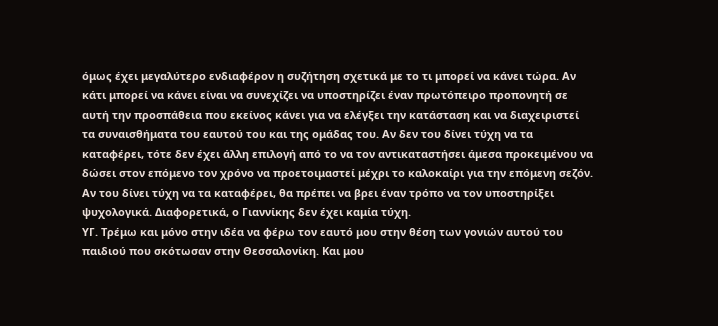όμως έχει μεγαλύτερο ενδιαφέρον η συζήτηση σχετικά με το τι μπορεί να κάνει τώρα. Αν κάτι μπορεί να κάνει είναι να συνεχίζει να υποστηρίζει έναν πρωτόπειρο προπονητή σε αυτή την προσπάθεια που εκείνος κάνει για να ελέγξει την κατάσταση και να διαχειριστεί τα συναισθήματα του εαυτού του και της ομάδας του. Αν δεν του δίνει τύχη να τα καταφέρει, τότε δεν έχει άλλη επιλογή από το να τον αντικαταστήσει άμεσα προκειμένου να δώσει στον επόμενο τον χρόνο να προετοιμαστεί μέχρι το καλοκαίρι για την επόμενη σεζόν. Αν του δίνει τύχη να τα καταφέρει, θα πρέπει να βρει έναν τρόπο να τον υποστηρίξει ψυχολογικά. Διαφορετικά, ο Γιαννίκης δεν έχει καμία τύχη.
ΥΓ. Τρέμω και μόνο στην ιδέα να φέρω τον εαυτό μου στην θέση των γονιών αυτού του παιδιού που σκότωσαν στην Θεσσαλονίκη. Και μου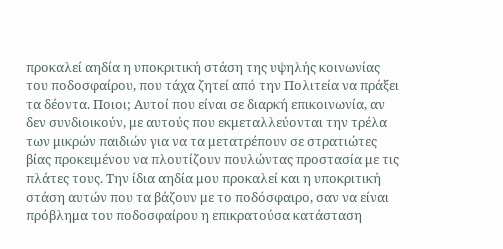προκαλεί αηδία η υποκριτική στάση της υψηλής κοινωνίας του ποδοσφαίρου, που τάχα ζητεί από την Πολιτεία να πράξει τα δέοντα. Ποιοι; Αυτοί που είναι σε διαρκή επικοινωνία, αν δεν συνδιοικούν, με αυτούς που εκμεταλλεύονται την τρέλα των μικρών παιδιών για να τα μετατρέπουν σε στρατιώτες βίας προκειμένου να πλουτίζουν πουλώντας προστασία με τις πλάτες τους. Την ίδια αηδία μου προκαλεί και η υποκριτική στάση αυτών που τα βάζουν με το ποδόσφαιρο, σαν να είναι πρόβλημα του ποδοσφαίρου η επικρατούσα κατάσταση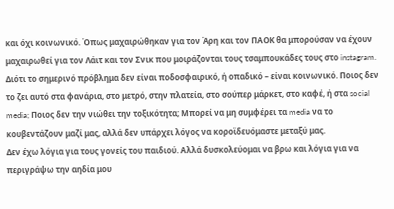και όχι κοινωνικό. Όπως μαχαιρώθηκαν για τον Άρη και τον ΠΑΟΚ θα μπορούσαν να έχουν μαχαιρωθεί για τον Λάιτ και τον Σνικ που μοιράζονται τους τσαμπουκάδες τους στο instagram. Διότι το σημερινό πρόβλημα δεν είναι ποδοσφαιρικό, ή οπαδικό – είναι κοινωνικό. Ποιος δεν το ζει αυτό στα φανάρια, στο μετρό, στην πλατεία, στο σούπερ μάρκετ, στο καφέ, ή στα social media; Ποιος δεν την νιώθει την τοξικότητα; Μπορεί να μη συμφέρει τα media να το κουβεντάζουν μαζί μας, αλλά δεν υπάρχει λόγος να κορoϊδευόμαστε μεταξύ μας.
Δεν έχω λόγια για τους γονείς του παιδιού. Αλλά δυσκολεύομαι να βρω και λόγια για να περιγράψω την αηδία μου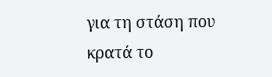για τη στάση που κρατά το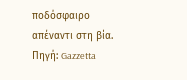ποδόσφαιρο απέναντι στη βία.
Πηγή: Gazzetta